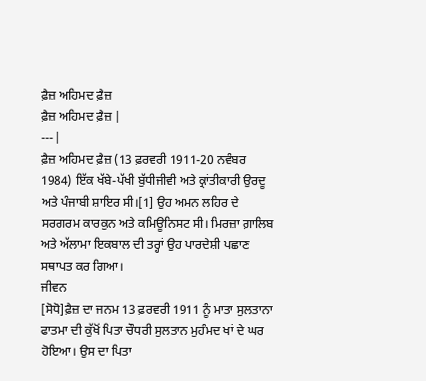ਫ਼ੈਜ਼ ਅਹਿਮਦ ਫ਼ੈਜ਼
ਫ਼ੈਜ਼ ਅਹਿਮਦ ਫ਼ੈਜ਼ |
---|
ਫ਼ੈਜ਼ ਅਹਿਮਦ ਫ਼ੈਜ਼ (13 ਫ਼ਰਵਰੀ 1911-20 ਨਵੰਬਰ 1984) ਇੱਕ ਖੱਬੇ-ਪੱਖੀ ਬੁੱਧੀਜੀਵੀ ਅਤੇ ਕ੍ਰਾਂਤੀਕਾਰੀ ਉਰਦੂ ਅਤੇ ਪੰਜਾਬੀ ਸ਼ਾਇਰ ਸੀ।[1] ਉਹ ਅਮਨ ਲਹਿਰ ਦੇ ਸਰਗਰਮ ਕਾਰਕੁਨ ਅਤੇ ਕਮਿਊਨਿਸਟ ਸੀ। ਮਿਰਜ਼ਾ ਗ਼ਾਲਿਬ ਅਤੇ ਅੱਲਾਮਾ ਇਕਬਾਲ ਦੀ ਤਰ੍ਹਾਂ ਉਹ ਪਾਰਦੇਸ਼ੀ ਪਛਾਣ ਸਥਾਪਤ ਕਰ ਗਿਆ।
ਜੀਵਨ
[ਸੋਧੋ]ਫ਼ੈਜ਼ ਦਾ ਜਨਮ 13 ਫ਼ਰਵਰੀ 1911 ਨੂੰ ਮਾਤਾ ਸੁਲਤਾਨਾ ਫਾਤਮਾ ਦੀ ਕੁੱਖੋਂ ਪਿਤਾ ਚੌਧਰੀ ਸੁਲਤਾਨ ਮੁਹੰਮਦ ਖਾਂ ਦੇ ਘਰ ਹੋਇਆ। ਉਸ ਦਾ ਪਿਤਾ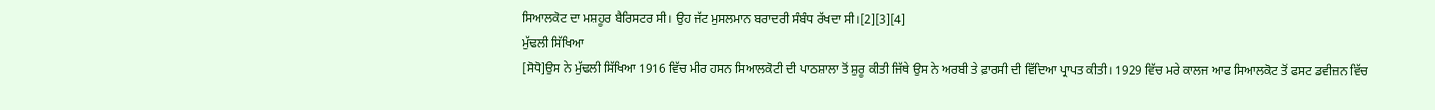ਸਿਆਲਕੋਟ ਦਾ ਮਸ਼ਹੂਰ ਬੈਰਿਸਟਰ ਸੀ। ਉਹ ਜੱਟ ਮੁਸਲਮਾਨ ਬਰਾਦਰੀ ਸੰਬੰਧ ਰੱਖਦਾ ਸੀ।[2][3][4]
ਮੁੱਢਲੀ ਸਿੱਖਿਆ
[ਸੋਧੋ]ਉਸ ਨੇ ਮੁੱਢਲੀ ਸਿੱਖਿਆ 1916 ਵਿੱਚ ਮੀਰ ਹਸਨ ਸਿਆਲਕੋਟੀ ਦੀ ਪਾਠਸ਼ਾਲਾ ਤੋਂ ਸ਼ੁਰੂ ਕੀਤੀ ਜਿੱਥੇ ਉਸ ਨੇ ਅਰਬੀ ਤੇ ਫ਼ਾਰਸੀ ਦੀ ਵਿੱਦਿਆ ਪ੍ਰਾਪਤ ਕੀਤੀ। 1929 ਵਿੱਚ ਮਰੇ ਕਾਲਜ ਆਫ ਸਿਆਲਕੋਟ ਤੋਂ ਫਸਟ ਡਵੀਜ਼ਨ ਵਿੱਚ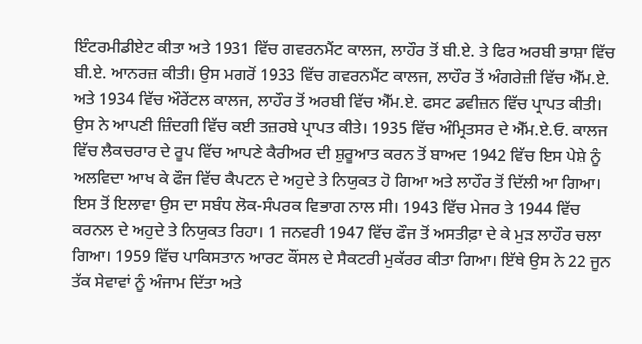ਇੰਟਰਮੀਡੀਏਟ ਕੀਤਾ ਅਤੇ 1931 ਵਿੱਚ ਗਵਰਨਮੈਂਟ ਕਾਲਜ, ਲਾਹੌਰ ਤੋਂ ਬੀ.ਏ. ਤੇ ਫਿਰ ਅਰਬੀ ਭਾਸ਼ਾ ਵਿੱਚ ਬੀ.ਏ. ਆਨਰਜ਼ ਕੀਤੀ। ਉਸ ਮਗਰੋਂ 1933 ਵਿੱਚ ਗਵਰਨਮੈਂਟ ਕਾਲਜ, ਲਾਹੌਰ ਤੋਂ ਅੰਗਰੇਜ਼ੀ ਵਿੱਚ ਐੱਮ.ਏ. ਅਤੇ 1934 ਵਿੱਚ ਔਰੇਂਟਲ ਕਾਲਜ, ਲਾਹੌਰ ਤੋਂ ਅਰਬੀ ਵਿੱਚ ਐੱਮ.ਏ. ਫਸਟ ਡਵੀਜ਼ਨ ਵਿੱਚ ਪ੍ਰਾਪਤ ਕੀਤੀ।
ਉਸ ਨੇ ਆਪਣੀ ਜ਼ਿੰਦਗੀ ਵਿੱਚ ਕਈ ਤਜ਼ਰਬੇ ਪ੍ਰਾਪਤ ਕੀਤੇ। 1935 ਵਿੱਚ ਅੰਮ੍ਰਿਤਸਰ ਦੇ ਐੱਮ.ਏ.ਓ. ਕਾਲਜ ਵਿੱਚ ਲੈਕਚਰਾਰ ਦੇ ਰੂਪ ਵਿੱਚ ਆਪਣੇ ਕੈਰੀਅਰ ਦੀ ਸ਼ੁਰੂਆਤ ਕਰਨ ਤੋਂ ਬਾਅਦ 1942 ਵਿੱਚ ਇਸ ਪੇਸ਼ੇ ਨੂੰ ਅਲਵਿਦਾ ਆਖ ਕੇ ਫੌਜ ਵਿੱਚ ਕੈਪਟਨ ਦੇ ਅਹੁਦੇ ਤੇ ਨਿਯੁਕਤ ਹੋ ਗਿਆ ਅਤੇ ਲਾਹੌਰ ਤੋਂ ਦਿੱਲੀ ਆ ਗਿਆ। ਇਸ ਤੋਂ ਇਲਾਵਾ ਉਸ ਦਾ ਸਬੰਧ ਲੋਕ-ਸੰਪਰਕ ਵਿਭਾਗ ਨਾਲ ਸੀ। 1943 ਵਿੱਚ ਮੇਜਰ ਤੇ 1944 ਵਿੱਚ ਕਰਨਲ ਦੇ ਅਹੁਦੇ ਤੇ ਨਿਯੁਕਤ ਰਿਹਾ। 1 ਜਨਵਰੀ 1947 ਵਿੱਚ ਫੌਜ ਤੋਂ ਅਸਤੀਫ਼ਾ ਦੇ ਕੇ ਮੁੜ ਲਾਹੌਰ ਚਲਾ ਗਿਆ। 1959 ਵਿੱਚ ਪਾਕਿਸਤਾਨ ਆਰਟ ਕੌਂਸਲ ਦੇ ਸੈਕਟਰੀ ਮੁਕੱਰਰ ਕੀਤਾ ਗਿਆ। ਇੱਥੇ ਉਸ ਨੇ 22 ਜੂਨ ਤੱਕ ਸੇਵਾਵਾਂ ਨੂੰ ਅੰਜਾਮ ਦਿੱਤਾ ਅਤੇ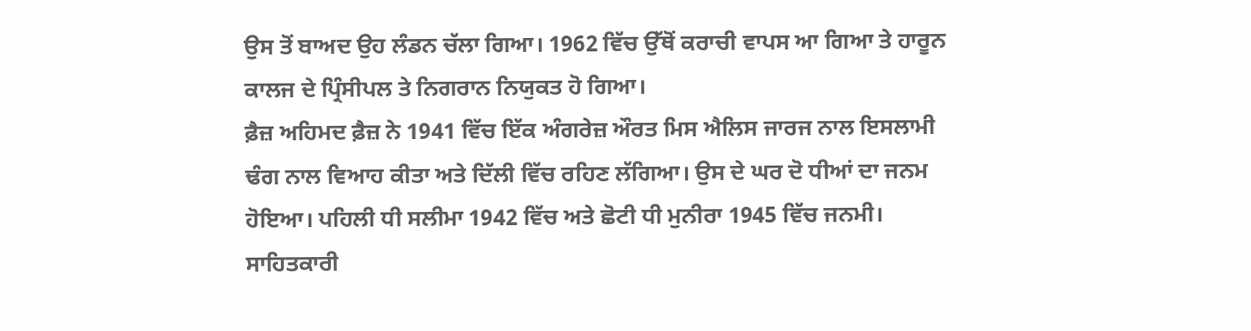ਉਸ ਤੋਂ ਬਾਅਦ ਉਹ ਲੰਡਨ ਚੱਲਾ ਗਿਆ। 1962 ਵਿੱਚ ਉੱਥੋਂ ਕਰਾਚੀ ਵਾਪਸ ਆ ਗਿਆ ਤੇ ਹਾਰੂਨ ਕਾਲਜ ਦੇ ਪ੍ਰਿੰਸੀਪਲ ਤੇ ਨਿਗਰਾਨ ਨਿਯੁਕਤ ਹੋ ਗਿਆ।
ਫ਼ੈਜ਼ ਅਹਿਮਦ ਫ਼ੈਜ਼ ਨੇ 1941 ਵਿੱਚ ਇੱਕ ਅੰਗਰੇਜ਼ ਔਰਤ ਮਿਸ ਐਲਿਸ ਜਾਰਜ ਨਾਲ ਇਸਲਾਮੀ ਢੰਗ ਨਾਲ ਵਿਆਹ ਕੀਤਾ ਅਤੇ ਦਿੱਲੀ ਵਿੱਚ ਰਹਿਣ ਲੱਗਿਆ। ਉਸ ਦੇ ਘਰ ਦੋ ਧੀਆਂ ਦਾ ਜਨਮ ਹੋਇਆ। ਪਹਿਲੀ ਧੀ ਸਲੀਮਾ 1942 ਵਿੱਚ ਅਤੇ ਛੋਟੀ ਧੀ ਮੁਨੀਰਾ 1945 ਵਿੱਚ ਜਨਮੀ।
ਸਾਹਿਤਕਾਰੀ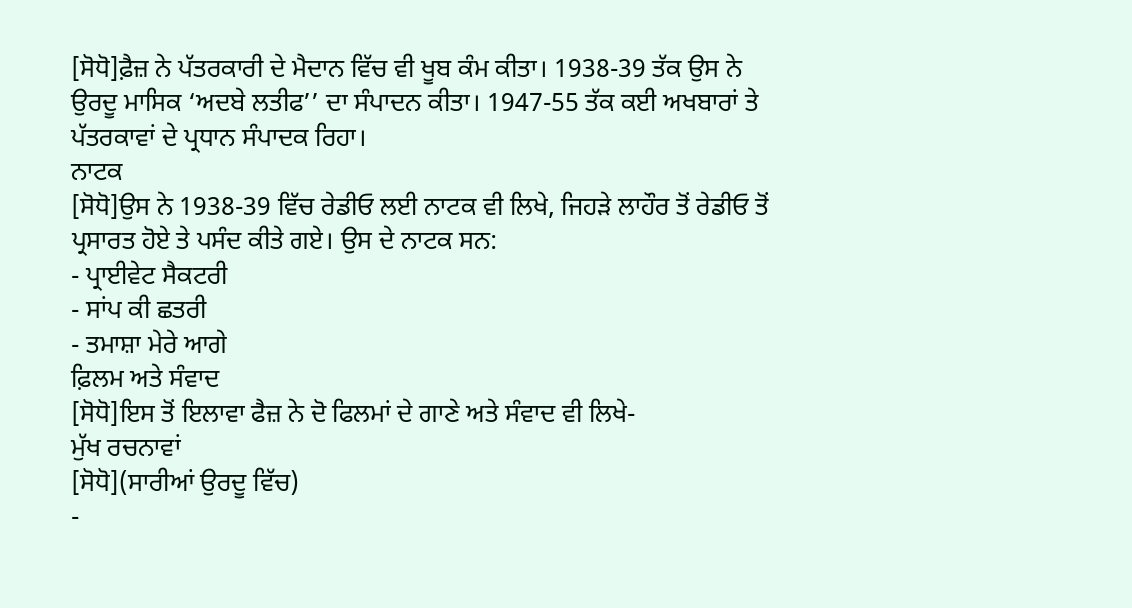[ਸੋਧੋ]ਫ਼ੈਜ਼ ਨੇ ਪੱਤਰਕਾਰੀ ਦੇ ਮੈਦਾਨ ਵਿੱਚ ਵੀ ਖੂਬ ਕੰਮ ਕੀਤਾ। 1938-39 ਤੱਕ ਉਸ ਨੇ ਉਰਦੂ ਮਾਸਿਕ ‘ਅਦਬੇ ਲਤੀਫ’’ ਦਾ ਸੰਪਾਦਨ ਕੀਤਾ। 1947-55 ਤੱਕ ਕਈ ਅਖਬਾਰਾਂ ਤੇ ਪੱਤਰਕਾਵਾਂ ਦੇ ਪ੍ਰਧਾਨ ਸੰਪਾਦਕ ਰਿਹਾ।
ਨਾਟਕ
[ਸੋਧੋ]ਉਸ ਨੇ 1938-39 ਵਿੱਚ ਰੇਡੀਓ ਲਈ ਨਾਟਕ ਵੀ ਲਿਖੇ, ਜਿਹੜੇ ਲਾਹੌਰ ਤੋਂ ਰੇਡੀਓ ਤੋਂ ਪ੍ਰਸਾਰਤ ਹੋਏ ਤੇ ਪਸੰਦ ਕੀਤੇ ਗਏ। ਉਸ ਦੇ ਨਾਟਕ ਸਨ:
- ਪ੍ਰਾਈਵੇਟ ਸੈਕਟਰੀ
- ਸਾਂਪ ਕੀ ਛਤਰੀ
- ਤਮਾਸ਼ਾ ਮੇਰੇ ਆਗੇ
ਫ਼ਿਲਮ ਅਤੇ ਸੰਵਾਦ
[ਸੋਧੋ]ਇਸ ਤੋਂ ਇਲਾਵਾ ਫੈਜ਼ ਨੇ ਦੋ ਫਿਲਮਾਂ ਦੇ ਗਾਣੇ ਅਤੇ ਸੰਵਾਦ ਵੀ ਲਿਖੇ-
ਮੁੱਖ ਰਚਨਾਵਾਂ
[ਸੋਧੋ](ਸਾਰੀਆਂ ਉਰਦੂ ਵਿੱਚ)
-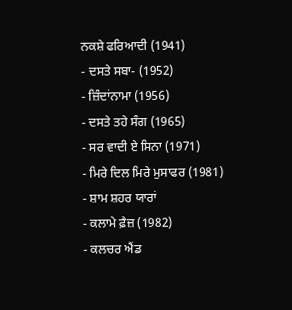ਨਕਸ਼ੇ ਫਰਿਆਦੀ (1941)
- ਦਸਤੇ ਸਬਾ- (1952)
- ਜ਼ਿੰਦਾਂਨਾਮਾ (1956)
- ਦਸਤੇ ਤਹੇ ਸੰਗ (1965)
- ਸਰ ਵਾਦੀ ਏ ਸਿਨਾ (1971)
- ਮਿਰੇ ਦਿਲ ਮਿਰੇ ਮੁਸਾਫਰ (1981)
- ਸ਼ਾਮ ਸ਼ਹਰ ਯਾਰਾਂ
- ਕਲਾਮੇ ਫ਼ੈਜ਼ (1982)
- ਕਲਚਰ ਐਂਡ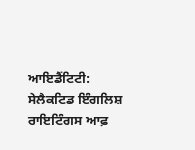ਆਇਡੈਂਟਿਟੀ: ਸੇਲੈਕਟਿਡ ਇੰਗਲਿਸ਼ ਰਾਇਟਿੰਗਸ ਆਫ਼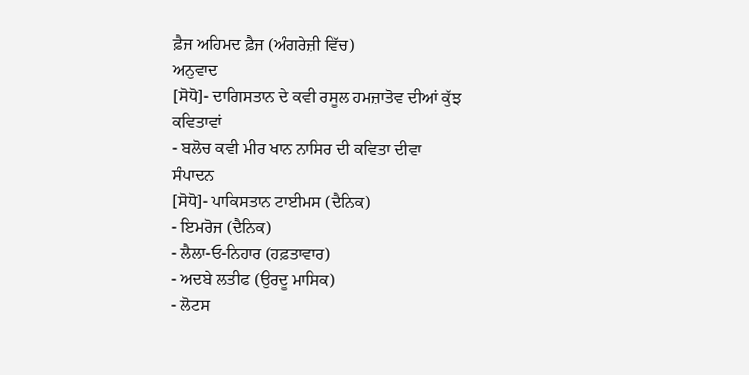ਫ਼ੈਜ ਅਹਿਮਦ ਫ਼ੈਜ (ਅੰਗਰੇਜ਼ੀ ਵਿੱਚ)
ਅਨੁਵਾਦ
[ਸੋਧੋ]- ਦਾਗਿਸਤਾਨ ਦੇ ਕਵੀ ਰਸੂਲ ਹਮਜ਼ਾਤੋਵ ਦੀਆਂ ਕੁੱਝ ਕਵਿਤਾਵਾਂ
- ਬਲੋਚ ਕਵੀ ਮੀਰ ਖਾਨ ਨਾਸਿਰ ਦੀ ਕਵਿਤਾ ਦੀਵਾ
ਸੰਪਾਦਨ
[ਸੋਧੋ]- ਪਾਕਿਸਤਾਨ ਟਾਈਮਸ (ਦੈਨਿਕ)
- ਇਮਰੋਜ (ਦੈਨਿਕ)
- ਲੈਲਾ-ਓ-ਨਿਹਾਰ (ਹਫ਼ਤਾਵਾਰ)
- ਅਦਬੇ ਲਤੀਫ (ਉਰਦੂ ਮਾਸਿਕ)
- ਲੋਟਸ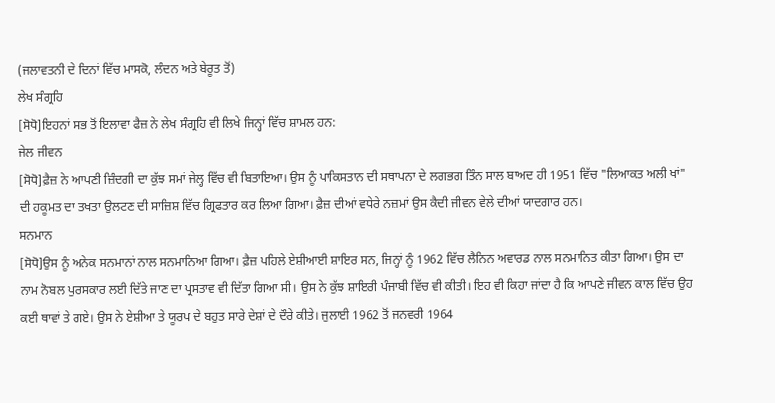(ਜਲਾਵਤਨੀ ਦੇ ਦਿਨਾਂ ਵਿੱਚ ਮਾਸਕੋ, ਲੰਦਨ ਅਤੇ ਬੇਰੂਤ ਤੋਂ)
ਲੇਖ ਸੰਗ੍ਰਹਿ
[ਸੋਧੋ]ਇਹਨਾਂ ਸਭ ਤੋਂ ਇਲਾਵਾ ਫੈਜ਼ ਨੇ ਲੇਖ ਸੰਗ੍ਰਹਿ ਵੀ ਲਿਖੇ ਜਿਨ੍ਹਾਂ ਵਿੱਚ ਸ਼ਾਮਲ ਹਨ:
ਜੇਲ ਜੀਵਨ
[ਸੋਧੋ]ਫ਼ੈਜ਼ ਨੇ ਆਪਣੀ ਜ਼ਿੰਦਗੀ ਦਾ ਕੁੱਝ ਸਮਾਂ ਜੇਲ੍ਹ ਵਿੱਚ ਵੀ ਬਿਤਾਇਆ। ਉਸ ਨੂੰ ਪਾਕਿਸਤਾਨ ਦੀ ਸਥਾਪਨਾ ਦੇ ਲਗਭਗ ਤਿੰਨ ਸਾਲ ਬਾਅਦ ਹੀ 1951 ਵਿੱਚ "ਲਿਆਕਤ ਅਲੀ ਖਾਂ" ਦੀ ਹਕੂਮਤ ਦਾ ਤਖਤਾ ਉਲਟਣ ਦੀ ਸਾਜ਼ਿਸ਼ ਵਿੱਚ ਗ੍ਰਿਫਤਾਰ ਕਰ ਲਿਆ ਗਿਆ। ਫ਼ੈਜ਼ ਦੀਆਂ ਵਧੇਰੇ ਨਜ਼ਮਾਂ ਉਸ ਕੈਦੀ ਜੀਵਨ ਵੇਲੇ ਦੀਆਂ ਯਾਦਗਾਰ ਹਨ।
ਸਨਮਾਨ
[ਸੋਧੋ]ਉਸ ਨੂੰ ਅਨੇਕ ਸਨਮਾਨਾਂ ਨਾਲ ਸਨਮਾਨਿਆ ਗਿਆ। ਫ਼ੈਜ਼ ਪਹਿਲੇ ਏਸ਼ੀਆਈ ਸ਼ਾਇਰ ਸਨ, ਜਿਨ੍ਹਾਂ ਨੂੰ 1962 ਵਿੱਚ ਲੈਨਿਨ ਅਵਾਰਡ ਨਾਲ ਸਨਮਾਨਿਤ ਕੀਤਾ ਗਿਆ। ਉਸ ਦਾ ਨਾਮ ਨੋਬਲ ਪੁਰਸਕਾਰ ਲਈ ਦਿੱਤੇ ਜਾਣ ਦਾ ਪ੍ਰਸਤਾਵ ਵੀ ਦਿੱਤਾ ਗਿਆ ਸੀ। ਉਸ ਨੇ ਕੁੱਝ ਸ਼ਾਇਰੀ ਪੰਜਾਬੀ ਵਿੱਚ ਵੀ ਕੀਤੀ। ਇਹ ਵੀ ਕਿਹਾ ਜਾਂਦਾ ਹੈ ਕਿ ਆਪਣੇ ਜੀਵਨ ਕਾਲ ਵਿੱਚ ਉਹ ਕਈ ਥਾਵਾਂ ਤੇ ਗਏ। ਉਸ ਨੇ ਏਸ਼ੀਆ ਤੇ ਯੂਰਪ ਦੇ ਬਹੁਤ ਸਾਰੇ ਦੇਸ਼ਾਂ ਦੇ ਦੌਰੇ ਕੀਤੇ। ਜੁਲਾਈ 1962 ਤੋਂ ਜਨਵਰੀ 1964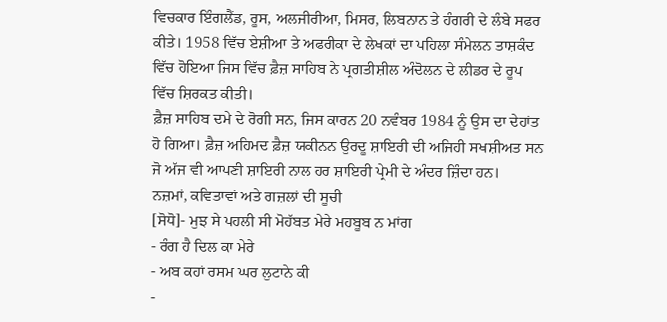ਵਿਚਕਾਰ ਇੰਗਲੈਂਡ, ਰੂਸ, ਅਲਜੀਰੀਆ, ਮਿਸਰ, ਲਿਬਨਾਨ ਤੇ ਹੰਗਰੀ ਦੇ ਲੰਬੇ ਸਫਰ ਕੀਤੇ। 1958 ਵਿੱਚ ਏਸ਼ੀਆ ਤੇ ਅਫਰੀਕਾ ਦੇ ਲੇਖਕਾਂ ਦਾ ਪਹਿਲਾ ਸੰਮੇਲਨ ਤਾਸ਼ਕੰਦ ਵਿੱਚ ਹੋਇਆ ਜਿਸ ਵਿੱਚ ਫ਼ੈਜ਼ ਸਾਹਿਬ ਨੇ ਪ੍ਰਗਤੀਸ਼ੀਲ ਅੰਦੋਲਨ ਦੇ ਲੀਡਰ ਦੇ ਰੂਪ ਵਿੱਚ ਸ਼ਿਰਕਤ ਕੀਤੀ।
ਫ਼ੈਜ਼ ਸਾਹਿਬ ਦਮੇ ਦੇ ਰੋਗੀ ਸਨ, ਜਿਸ ਕਾਰਨ 20 ਨਵੰਬਰ 1984 ਨੂੰ ਉਸ ਦਾ ਦੇਹਾਂਤ ਹੋ ਗਿਆ। ਫ਼ੈਜ਼ ਅਹਿਮਦ ਫ਼ੈਜ਼ ਯਕੀਨਨ ਉਰਦੂ ਸ਼ਾਇਰੀ ਦੀ ਅਜਿਹੀ ਸਖਸ਼ੀਅਤ ਸਨ ਜੋ ਅੱਜ ਵੀ ਆਪਣੀ ਸ਼ਾਇਰੀ ਨਾਲ ਹਰ ਸ਼ਾਇਰੀ ਪ੍ਰੇਮੀ ਦੇ ਅੰਦਰ ਜ਼ਿੰਦਾ ਹਨ।
ਨਜ਼ਮਾਂ, ਕਵਿਤਾਵਾਂ ਅਤੇ ਗਜ਼ਲਾਂ ਦੀ ਸੂਚੀ
[ਸੋਧੋ]- ਮੁਝ ਸੇ ਪਹਲੀ ਸੀ ਮੋਹੱਬਤ ਮੇਰੇ ਮਹਬੂਬ ਨ ਮਾਂਗ
- ਰੰਗ ਹੈ ਦਿਲ ਕਾ ਮੇਰੇ
- ਅਬ ਕਹਾਂ ਰਸਮ ਘਰ ਲੁਟਾਨੇ ਕੀ
-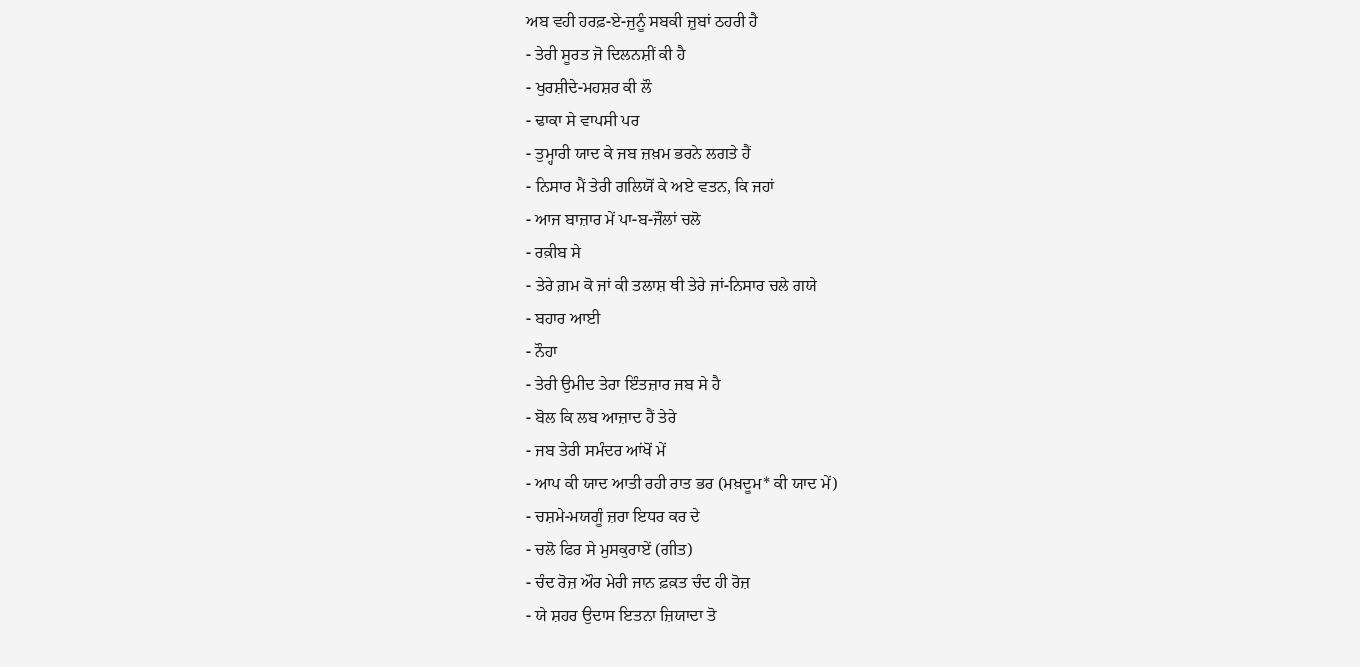ਅਬ ਵਹੀ ਹਰਫ਼-ਏ-ਜੁਨੂੰ ਸਬਕੀ ਜ਼ੁਬਾਂ ਠਹਰੀ ਹੈ
- ਤੇਰੀ ਸੂਰਤ ਜੋ ਦਿਲਨਸ਼ੀਂ ਕੀ ਹੈ
- ਖੁਰਸ਼ੀਦੇ-ਮਹਸ਼ਰ ਕੀ ਲੌ
- ਢਾਕਾ ਸੇ ਵਾਪਸੀ ਪਰ
- ਤੁਮ੍ਹਾਰੀ ਯਾਦ ਕੇ ਜਬ ਜ਼ਖ਼ਮ ਭਰਨੇ ਲਗਤੇ ਹੈਂ
- ਨਿਸਾਰ ਮੈਂ ਤੇਰੀ ਗਲਿਯੋਂ ਕੇ ਅਏ ਵਤਨ, ਕਿ ਜਹਾਂ
- ਆਜ ਬਾਜ਼ਾਰ ਮੇਂ ਪਾ-ਬ-ਜੌਲਾਂ ਚਲੋ
- ਰਕ਼ੀਬ ਸੇ
- ਤੇਰੇ ਗ਼ਮ ਕੋ ਜਾਂ ਕੀ ਤਲਾਸ਼ ਥੀ ਤੇਰੇ ਜਾਂ-ਨਿਸਾਰ ਚਲੇ ਗਯੇ
- ਬਹਾਰ ਆਈ
- ਨੌਹਾ
- ਤੇਰੀ ਉਮੀਦ ਤੇਰਾ ਇੰਤਜ਼ਾਰ ਜਬ ਸੇ ਹੈ
- ਬੋਲ ਕਿ ਲਬ ਆਜ਼ਾਦ ਹੈਂ ਤੇਰੇ
- ਜਬ ਤੇਰੀ ਸਮੰਦਰ ਆਂਖੋਂ ਮੇਂ
- ਆਪ ਕੀ ਯਾਦ ਆਤੀ ਰਹੀ ਰਾਤ ਭਰ (ਮਖ਼ਦੂਮ* ਕੀ ਯਾਦ ਮੇਂ)
- ਚਸ਼ਮੇ-ਮਯਗੂੰ ਜ਼ਰਾ ਇਧਰ ਕਰ ਦੇ
- ਚਲੋ ਫਿਰ ਸੇ ਮੁਸਕੁਰਾਏਂ (ਗੀਤ)
- ਚੰਦ ਰੋਜ਼ ਔਰ ਮੇਰੀ ਜਾਨ ਫ਼ਕ਼ਤ ਚੰਦ ਹੀ ਰੋਜ਼
- ਯੇ ਸ਼ਹਰ ਉਦਾਸ ਇਤਨਾ ਜ਼ਿਯਾਦਾ ਤੋ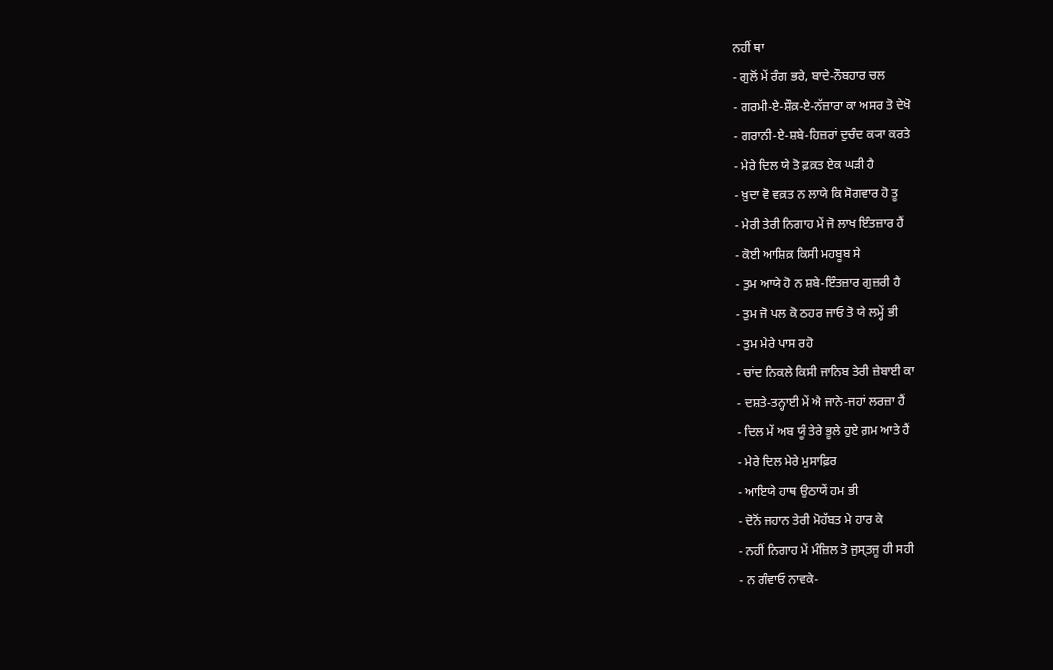ਨਹੀਂ ਥਾ
- ਗੁਲੋਂ ਮੇਂ ਰੰਗ ਭਰੇ, ਬਾਦੇ-ਨੌਬਹਾਰ ਚਲ
- ਗਰਮੀ-ਏ-ਸ਼ੌਕ਼-ਏ-ਨੱਜ਼ਾਰਾ ਕਾ ਅਸਰ ਤੋ ਦੇਖੋ
- ਗਰਾਨੀ-ਏ-ਸ਼ਬੇ-ਹਿਜ਼ਰਾਂ ਦੁਚੰਦ ਕ੍ਯਾ ਕਰਤੇ
- ਮੇਰੇ ਦਿਲ ਯੇ ਤੋ ਫ਼ਕ਼ਤ ਏਕ ਘੜੀ ਹੈ
- ਖ਼ੁਦਾ ਵੋ ਵਕ਼ਤ ਨ ਲਾਯੇ ਕਿ ਸੋਗਵਾਰ ਹੋ ਤੂ
- ਮੇਰੀ ਤੇਰੀ ਨਿਗਾਹ ਮੇਂ ਜੋ ਲਾਖ ਇੰਤਜ਼ਾਰ ਹੈਂ
- ਕੋਈ ਆਸ਼ਿਕ਼ ਕਿਸੀ ਮਹਬੂਬ ਸੇ
- ਤੁਮ ਆਯੇ ਹੋ ਨ ਸ਼ਬੇ-ਇੰਤਜ਼ਾਰ ਗੁਜ਼ਰੀ ਹੈ
- ਤੁਮ ਜੋ ਪਲ ਕੋ ਠਹਰ ਜਾਓ ਤੋ ਯੇ ਲਮ੍ਹੇਂ ਭੀ
- ਤੁਮ ਮੇਰੇ ਪਾਸ ਰਹੋ
- ਚਾਂਦ ਨਿਕਲੇ ਕਿਸੀ ਜਾਨਿਬ ਤੇਰੀ ਜ਼ੇਬਾਈ ਕਾ
- ਦਸ਼ਤੇ-ਤਨ੍ਹਾਈ ਮੇਂ ਐ ਜਾਨੇ-ਜਹਾਂ ਲਰਜ਼ਾ ਹੈਂ
- ਦਿਲ ਮੇਂ ਅਬ ਯੂੰ ਤੇਰੇ ਭੂਲੇ ਹੁਏ ਗ਼ਮ ਆਤੇ ਹੈਂ
- ਮੇਰੇ ਦਿਲ ਮੇਰੇ ਮੁਸਾਫ਼ਿਰ
- ਆਇਯੇ ਹਾਥ ਉਠਾਯੇਂ ਹਮ ਭੀ
- ਦੋਨੋਂ ਜਹਾਨ ਤੇਰੀ ਮੋਹੱਬਤ ਮੇ ਹਾਰ ਕੇ
- ਨਹੀਂ ਨਿਗਾਹ ਮੇਂ ਮੰਜ਼ਿਲ ਤੋ ਜੁਸ੍ਤਜੂ ਹੀ ਸਹੀ
- ਨ ਗੰਵਾਓ ਨਾਵਕੇ-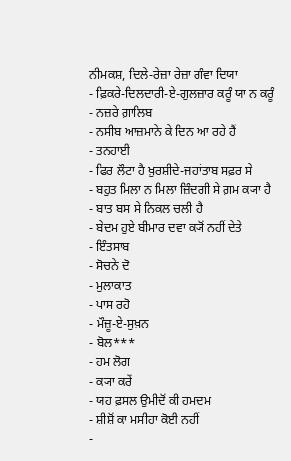ਨੀਮਕਸ਼, ਦਿਲੇ-ਰੇਜ਼ਾ ਰੇਜ਼ਾ ਗੰਵਾ ਦਿਯਾ
- ਫ਼ਿਕਰੇ-ਦਿਲਦਾਰੀ-ਏ-ਗੁਲਜ਼ਾਰ ਕਰੂੰ ਯਾ ਨ ਕਰੂੰ
- ਨਜ਼ਰੇ ਗ਼ਾਲਿਬ
- ਨਸੀਬ ਆਜ਼ਮਾਨੇ ਕੇ ਦਿਨ ਆ ਰਹੇ ਹੈਂ
- ਤਨਹਾਈ
- ਫਿਰ ਲੌਟਾ ਹੈ ਖ਼ੁਰਸ਼ੀਦੇ-ਜਹਾਂਤਾਬ ਸਫ਼ਰ ਸੇ
- ਬਹੁਤ ਮਿਲਾ ਨ ਮਿਲਾ ਜ਼ਿੰਦਗੀ ਸੇ ਗ਼ਮ ਕ੍ਯਾ ਹੈ
- ਬਾਤ ਬਸ ਸੇ ਨਿਕਲ ਚਲੀ ਹੈ
- ਬੇਦਮ ਹੁਏ ਬੀਮਾਰ ਦਵਾ ਕ੍ਯੋਂ ਨਹੀਂ ਦੇਤੇ
- ਇੰਤਸਾਬ
- ਸੋਚਨੇ ਦੋ
- ਮੁਲਾਕਾਤ
- ਪਾਸ ਰਹੋ
- ਮੌਜ਼ੂ-ਏ-ਸੁਖ਼ਨ
- ਬੋਲ***
- ਹਮ ਲੋਗ
- ਕ੍ਯਾ ਕਰੇਂ
- ਯਹ ਫ਼ਸਲ ਉਮੀਦੋਂ ਕੀ ਹਮਦਮ
- ਸ਼ੀਸ਼ੋਂ ਕਾ ਮਸੀਹਾ ਕੋਈ ਨਹੀਂ
-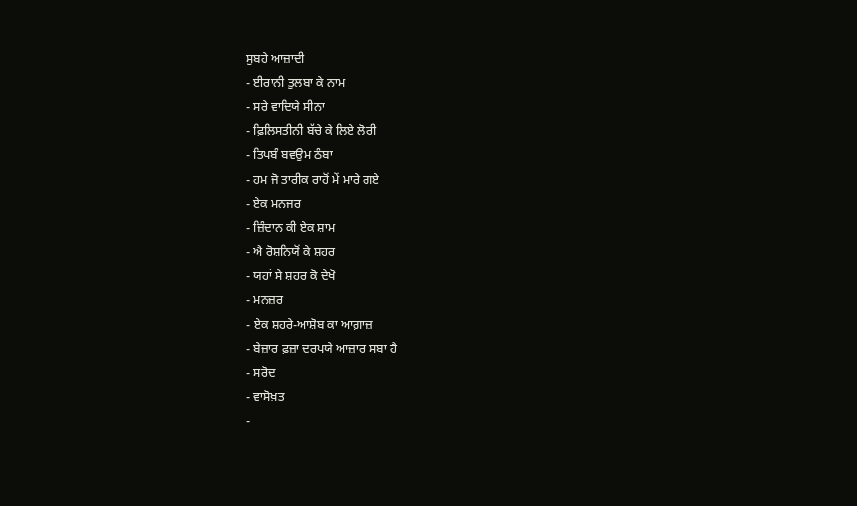ਸੁਬਹੇ ਆਜ਼ਾਦੀ
- ਈਰਾਨੀ ਤੁਲਬਾ ਕੇ ਨਾਮ
- ਸਰੇ ਵਾਦਿਯੇ ਸੀਨਾ
- ਫ਼ਿਲਿਸਤੀਨੀ ਬੱਚੇ ਕੇ ਲਿਏ ਲੋਰੀ
- ਤਿਪਬੰ ਬਵਉਮ ਠੰਬਾ
- ਹਮ ਜੋ ਤਾਰੀਕ ਰਾਹੋਂ ਮੇਂ ਮਾਰੇ ਗਏ
- ਏਕ ਮਨਜਰ
- ਜ਼ਿੰਦਾਨ ਕੀ ਏਕ ਸ਼ਾਮ
- ਐ ਰੋਸ਼ਨਿਯੋਂ ਕੇ ਸ਼ਹਰ
- ਯਹਾਂ ਸੇ ਸ਼ਹਰ ਕੋ ਦੇਖੋ
- ਮਨਜ਼ਰ
- ਏਕ ਸ਼ਹਰੇ-ਆਸ਼ੋਬ ਕਾ ਆਗ਼ਾਜ਼
- ਬੇਜ਼ਾਰ ਫ਼ਜ਼ਾ ਦਰਪਯੇ ਆਜ਼ਾਰ ਸਬਾ ਹੈ
- ਸਰੋਦ
- ਵਾਸੋਖ਼ਤ
-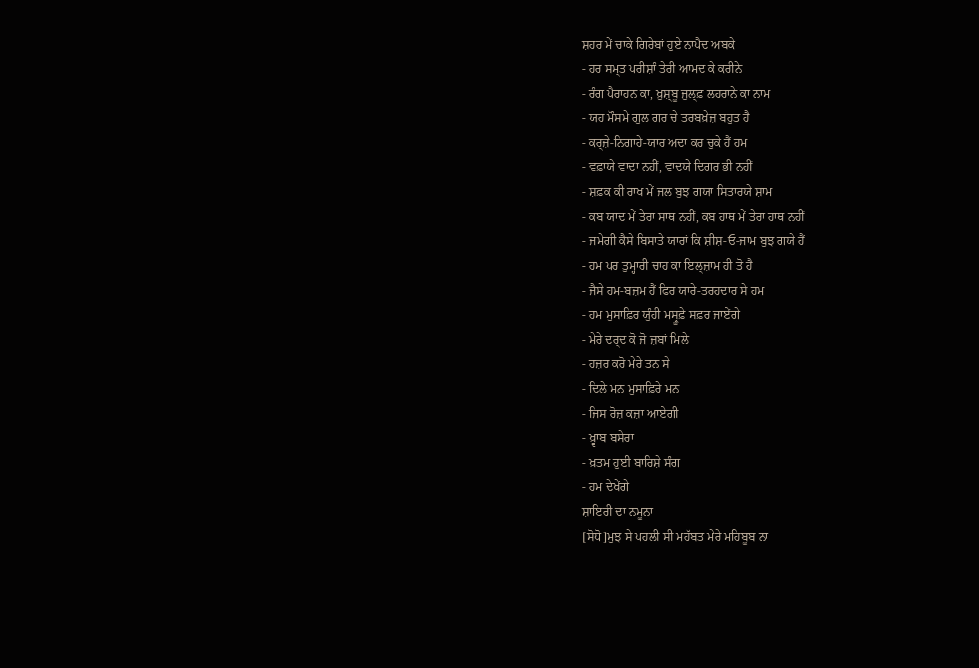ਸ਼ਹਰ ਮੇਂ ਚਾਕੇ ਗਿਰੇਬਾਂ ਹੁਏ ਨਾਪੈਦ ਅਬਕੇ
- ਹਰ ਸਮ੍ਤ ਪਰੀਸ਼ਾੰ ਤੇਰੀ ਆਮਦ ਕੇ ਕਰੀਨੇ
- ਰੰਗ ਪੈਰਾਹਨ ਕਾ, ਖ਼ੁਸ਼੍ਬੂ ਜੁਲ੍ਫ਼ ਲਹਰਾਨੇ ਕਾ ਨਾਮ
- ਯਹ ਮੌਸਮੇ ਗੁਲ ਗਰ ਚੇ ਤਰਬਖ਼ੇਜ਼ ਬਹੁਤ ਹੈ
- ਕਰ੍ਜ਼ੇ-ਨਿਗਾਹੇ-ਯਾਰ ਅਦਾ ਕਰ ਚੁਕੇ ਹੈਂ ਹਮ
- ਵਫ਼ਾਯੇ ਵਾਦਾ ਨਹੀਂ, ਵਾਦਯੇ ਦਿਗਰ ਭੀ ਨਹੀਂ
- ਸ਼ਫ਼ਕ ਕੀ ਰਾਖ ਮੇਂ ਜਲ ਬੁਝ ਗਯਾ ਸਿਤਾਰਯੇ ਸ਼ਾਮ
- ਕਬ ਯਾਦ ਮੇਂ ਤੇਰਾ ਸਾਥ ਨਹੀਂ, ਕਬ ਹਾਥ ਮੇਂ ਤੇਰਾ ਹਾਥ ਨਹੀਂ
- ਜਮੇਗੀ ਕੈਸੇ ਬਿਸਾਤੇ ਯਾਰਾਂ ਕਿ ਸ਼ੀਸ਼-ਓ-ਜਾਮ ਬੁਝ ਗਯੇ ਹੈਂ
- ਹਮ ਪਰ ਤੁਮ੍ਹਾਰੀ ਚਾਹ ਕਾ ਇਲ੍ਜ਼ਾਮ ਹੀ ਤੋ ਹੈ
- ਜੈਸੇ ਹਮ-ਬਜ਼ਮ ਹੈਂ ਫਿਰ ਯਾਰੇ-ਤਰਹਦਾਰ ਸੇ ਹਮ
- ਹਮ ਮੁਸਾਫ਼ਿਰ ਯੁੰਹੀ ਮਸ੍ਰੂਫ਼ੇ ਸਫ਼ਰ ਜਾਏਂਗੇ
- ਮੇਰੇ ਦਰ੍ਦ ਕੋ ਜੋ ਜ਼ਬਾਂ ਮਿਲੇ
- ਹਜ਼ਰ ਕਰੋ ਮੇਰੇ ਤਨ ਸੇ
- ਦਿਲੇ ਮਨ ਮੁਸਾਫ਼ਿਰੇ ਮਨ
- ਜਿਸ ਰੋਜ਼ ਕਜ਼ਾ ਆਏਗੀ
- ਖ਼੍ਵਾਬ ਬਸੇਰਾ
- ਖ਼ਤਮ ਹੁਈ ਬਾਰਿਸ਼ੇ ਸੰਗ
- ਹਮ ਦੇਖੇਂਗੇ
ਸ਼ਾਇਰੀ ਦਾ ਨਮੂਨਾ
[ਸੋਧੋ]ਮੁਝ ਸੇ ਪਹਲੀ ਸੀ ਮਹੱਬਤ ਮੇਰੇ ਮਹਿਬੂਬ ਨਾ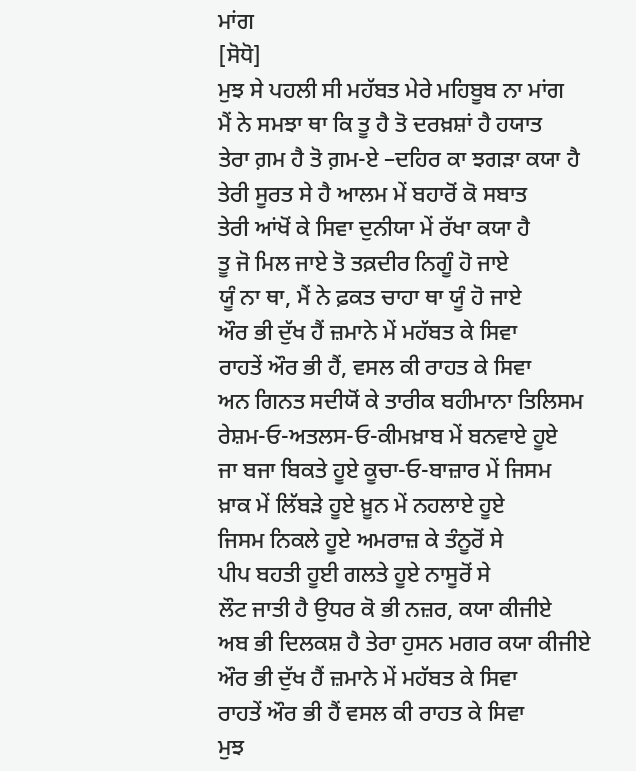ਮਾਂਗ
[ਸੋਧੋ]
ਮੁਝ ਸੇ ਪਹਲੀ ਸੀ ਮਹੱਬਤ ਮੇਰੇ ਮਹਿਬੂਬ ਨਾ ਮਾਂਗ
ਮੈਂ ਨੇ ਸਮਝਾ ਥਾ ਕਿ ਤੂ ਹੈ ਤੋ ਦਰਖ਼ਸ਼ਾਂ ਹੈ ਹਯਾਤ
ਤੇਰਾ ਗ਼ਮ ਹੈ ਤੋ ਗ਼ਮ-ਏ –ਦਹਿਰ ਕਾ ਝਗੜਾ ਕਯਾ ਹੈ
ਤੇਰੀ ਸੂਰਤ ਸੇ ਹੈ ਆਲਮ ਮੇਂ ਬਹਾਰੋਂ ਕੋ ਸਬਾਤ
ਤੇਰੀ ਆਂਖੋਂ ਕੇ ਸਿਵਾ ਦੁਨੀਯਾ ਮੇਂ ਰੱਖਾ ਕਯਾ ਹੈ
ਤੂ ਜੋ ਮਿਲ ਜਾਏ ਤੋ ਤਕ਼ਦੀਰ ਨਿਗੂੰ ਹੋ ਜਾਏ
ਯੂੰ ਨਾ ਥਾ, ਮੈਂ ਨੇ ਫ਼ਕਤ ਚਾਹਾ ਥਾ ਯੂੰ ਹੋ ਜਾਏ
ਔਰ ਭੀ ਦੁੱਖ ਹੈਂ ਜ਼ਮਾਨੇ ਮੇਂ ਮਹੱਬਤ ਕੇ ਸਿਵਾ
ਰਾਹਤੇਂ ਔਰ ਭੀ ਹੈਂ, ਵਸਲ ਕੀ ਰਾਹਤ ਕੇ ਸਿਵਾ
ਅਨ ਗਿਨਤ ਸਦੀਯੋਂ ਕੇ ਤਾਰੀਕ ਬਹੀਮਾਨਾ ਤਿਲਿਸਮ
ਰੇਸ਼ਮ-ਓ-ਅਤਲਸ-ਓ-ਕੀਮਖ਼ਾਬ ਮੇਂ ਬਨਵਾਏ ਹੂਏ
ਜਾ ਬਜਾ ਬਿਕਤੇ ਹੂਏ ਕੂਚਾ-ਓ-ਬਾਜ਼ਾਰ ਮੇਂ ਜਿਸਮ
ਖ਼ਾਕ ਮੇਂ ਲਿੱਬੜੇ ਹੂਏ ਖ਼ੂਨ ਮੇਂ ਨਹਲਾਏ ਹੂਏ
ਜਿਸਮ ਨਿਕਲੇ ਹੂਏ ਅਮਰਾਜ਼ ਕੇ ਤੰਨੂਰੋਂ ਸੇ
ਪੀਪ ਬਹਤੀ ਹੂਈ ਗਲਤੇ ਹੂਏ ਨਾਸੂਰੋਂ ਸੇ
ਲੌਟ ਜਾਤੀ ਹੈ ਉਧਰ ਕੋ ਭੀ ਨਜ਼ਰ, ਕਯਾ ਕੀਜੀਏ
ਅਬ ਭੀ ਦਿਲਕਸ਼ ਹੈ ਤੇਰਾ ਹੁਸਨ ਮਗਰ ਕਯਾ ਕੀਜੀਏ
ਔਰ ਭੀ ਦੁੱਖ ਹੈਂ ਜ਼ਮਾਨੇ ਮੇਂ ਮਹੱਬਤ ਕੇ ਸਿਵਾ
ਰਾਹਤੇਂ ਔਰ ਭੀ ਹੈਂ ਵਸਲ ਕੀ ਰਾਹਤ ਕੇ ਸਿਵਾ
ਮੁਝ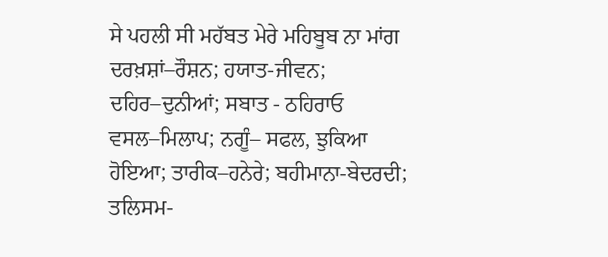ਸੇ ਪਹਲੀ ਸੀ ਮਹੱਬਤ ਮੇਰੇ ਮਹਿਬੂਬ ਨਾ ਮਾਂਗ
ਦਰਖ਼ਸ਼ਾਂ–ਰੌਸ਼ਨ; ਹਯਾਤ-ਜੀਵਨ; ਦਹਿਰ–ਦੁਨੀਆਂ; ਸਬਾਤ - ਠਹਿਰਾਓ ਵਸਲ–ਮਿਲਾਪ; ਨਗੂੰ– ਸਫਲ, ਝੁਕਿਆ ਹੋਇਆ; ਤਾਰੀਕ–ਹਨੇਰੇ; ਬਹੀਮਾਨਾ-ਬੇਦਰਦੀ; ਤਲਿਸਮ-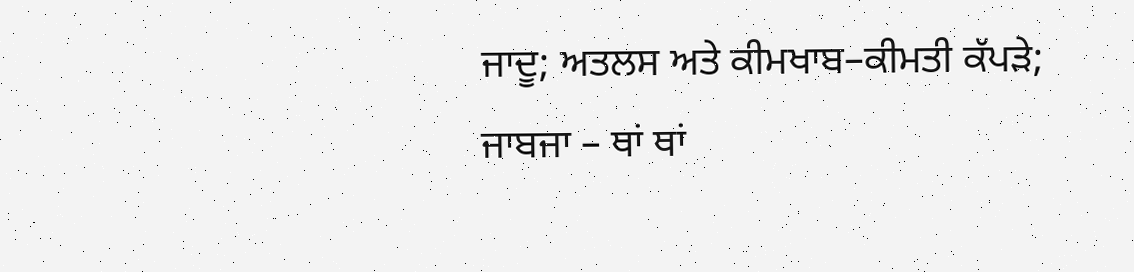ਜਾਦੂ; ਅਤਲਸ ਅਤੇ ਕੀਮਖਾਬ–ਕੀਮਤੀ ਕੱਪੜੇ; ਜਾਬਜਾ – ਥਾਂ ਥਾਂ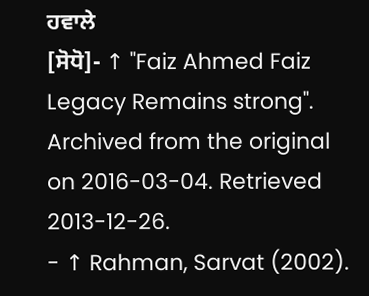ਹਵਾਲੇ
[ਸੋਧੋ]- ↑ "Faiz Ahmed Faiz Legacy Remains strong". Archived from the original on 2016-03-04. Retrieved 2013-12-26.
- ↑ Rahman, Sarvat (2002).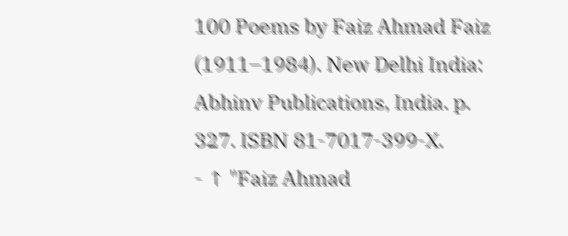100 Poems by Faiz Ahmad Faiz (1911–1984). New Delhi India: Abhinv Publications, India. p. 327. ISBN 81-7017-399-X.
- ↑ "Faiz Ahmad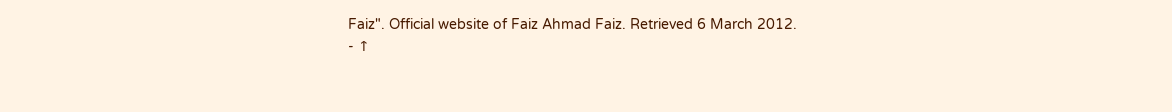Faiz". Official website of Faiz Ahmad Faiz. Retrieved 6 March 2012.
- ↑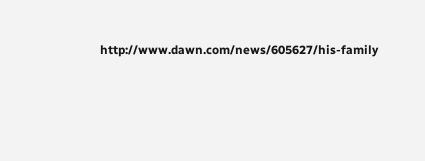http://www.dawn.com/news/605627/his-family